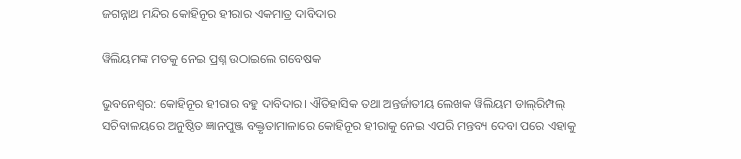ଜଗନ୍ନାଥ ମନ୍ଦିର କୋହିନୂର ହୀରାର ଏକମାତ୍ର ଦାବିଦାର

ୱିଲିୟମଙ୍କ ମତକୁ ନେଇ ପ୍ରଶ୍ନ ଉଠାଇଲେ ଗବେଷକ

ଭୁବନେଶ୍ବର: କୋହିନୂର ହୀରାର ବହୁ ଦାବିଦାର। ଐତିହାସିକ ତଥା ଅନ୍ତର୍ଜାତୀୟ ଲେଖକ ୱିଲିୟମ ଡାଲ୍‌ରିମ୍ପଲ୍‌ ସଚିବାଳୟରେ ଅନୁଷ୍ଠିତ ଜ୍ଞାନପୁଞ୍ଜ ବକ୍ତୃତାମାଳାରେ କୋହିନୂର ହୀରାକୁ ନେଇ ଏପରି ମନ୍ତବ୍ୟ ଦେବା ପରେ ଏହାକୁ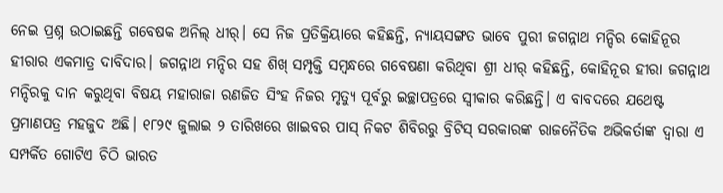ନେଇ ପ୍ରଶ୍ନ ଉଠାଇଛନ୍ତି ଗବେଷକ ଅନିଲ୍‌ ଧୀର୍‌। ସେ ନିଜ ପ୍ରତିକ୍ରିୟାରେ କହିଛନ୍ତି, ନ୍ୟାୟସଙ୍ଗତ ଭାବେ ପୁରୀ ଜଗନ୍ନାଥ ମନ୍ଦିର କୋହିନୂର ହୀରାର ଏକମାତ୍ର ଦାବିଦାର। ଜଗନ୍ନାଥ ମନ୍ଦିର ସହ ଶିଖ୍‌ ସମ୍ପୃକ୍ତି ସମ୍ବନ୍ଧରେ ଗବେଷଣା କରିଥିବା ଶ୍ରୀ ଧୀର୍‌ କହିଛନ୍ତି, କୋହିନୂର ହୀରା ଜଗନ୍ନାଥ ମନ୍ଦିରକୁ ଦାନ କରୁଥିବା ବିଷୟ ମହାରାଜା ରଣଜିତ ସିଂହ ନିଜର ମୃତ୍ୟୁ ପୂର୍ବରୁ ଇଚ୍ଛାପତ୍ରରେ ସ୍ବୀକାର କରିଛନ୍ତି। ଏ ବାବଦରେ ଯଥେଷ୍ଟ ପ୍ରମାଣପତ୍ର ମହଜୁଦ ଅଛି। ୧୮୨୯ ଜୁଲାଇ ୨ ତାରିଖରେ ଖାଇବର ପାସ୍‌ ନିକଟ ଶିବିରରୁ ବ୍ରିଟିସ୍‌ ସରକାରଙ୍କ ରାଜନୈତିକ ଅଭିକର୍ତାଙ୍କ ଦ୍ବାରା ଏ ସମ୍ପର୍କିତ ଗୋଟିଏ ଚିଠି ଭାରତ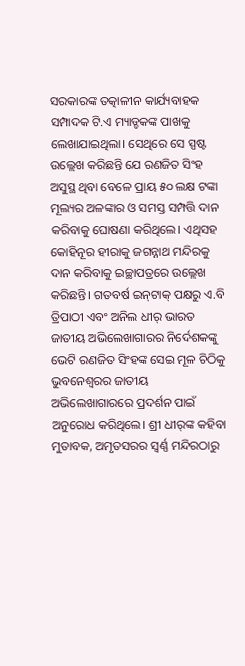ସରକାରଙ୍କ ତତ୍କାଳୀନ କାର୍ଯ୍ୟବାହକ ସମ୍ପାଦକ ଟି.ଏ ମ୍ୟାଡ୍ଡକଙ୍କ ପାଖକୁ ଲେଖାଯାଇଥିଲା। ସେଥିରେ ସେ ସ୍ପଷ୍ଟ ଉଲ୍ଲେଖ କରିଛନ୍ତି ଯେ ରଣଜିତ ସିଂହ ଅସୁସ୍ଥ ଥିବା ବେଳେ ପ୍ରାୟ ୫୦ ଲକ୍ଷ ଟଙ୍କା ମୂଲ୍ୟର ଅଳଙ୍କାର ଓ ସମସ୍ତ ସମ୍ପତ୍ତି ଦାନ କରିବାକୁ ଘୋଷଣା କରିଥିଲେ। ଏଥିସହ କୋହିନୂର ହୀରାକୁ ଜଗନ୍ନାଥ ମନ୍ଦିରକୁ ଦାନ କରିବାକୁ ଇଚ୍ଛାପତ୍ରରେ ଉଲ୍ଲେଖ କରିଛନ୍ତି। ଗତବର୍ଷ ଇନ୍‌ଟାକ୍‌ ପକ୍ଷରୁ ଏ.ବି ତ୍ରିପାଠୀ ଏବଂ ଅନିଲ ଧୀର୍‌ ଭାରତ ଜାତୀୟ ଅଭିଲେଖାଗାରର ନିର୍ଦେଶକଙ୍କୁ ଭେଟି ରଣଜିତ ସିଂହଙ୍କ ସେଇ ମୂଳ ଚିଠିକୁ ଭୁବନେଶ୍ବରର ଜାତୀୟ ଅଭିଲେଖାଗାରରେ ପ୍ରଦର୍ଶନ ପାଇଁ ଅନୁରୋଧ କରିଥିଲେ। ଶ୍ରୀ ଧୀର୍‌ଙ୍କ କହିବା ମୁତାବକ, ଅମୃତସରର ସ୍ବର୍ଣ୍ଣ ମନ୍ଦିରଠାରୁ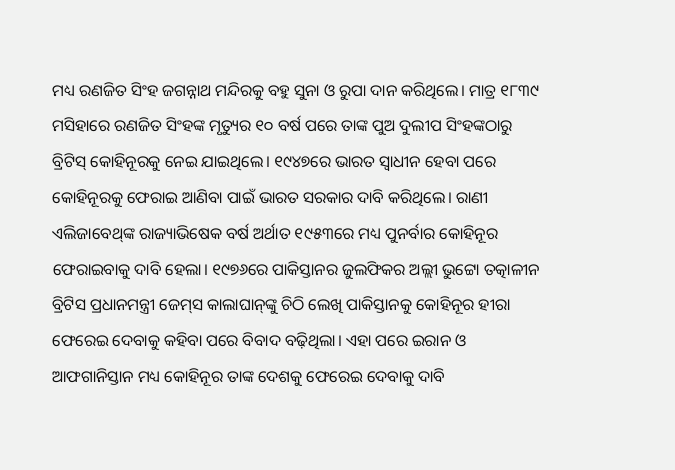ମଧ୍ୟ ରଣଜିତ ସିଂହ ଜଗନ୍ନାଥ ମନ୍ଦିରକୁ ବହୁ ସୁନା ଓ ରୁପା ଦାନ କରିଥିଲେ। ମାତ୍ର ୧୮୩୯ ମସିହାରେ ରଣଜିତ ସିଂହଙ୍କ ମୃତ୍ୟୁର ୧୦ ବର୍ଷ ପରେ ତାଙ୍କ ପୁଅ ଦୁଲୀପ ସିଂହଙ୍କଠାରୁ ବ୍ରିଟିସ୍‌ କୋହିନୂରକୁ ନେଇ ଯାଇଥିଲେ। ୧୯୪୭ରେ ଭାରତ ସ୍ବାଧୀନ ହେବା ପରେ କୋହିନୂରକୁ ଫେରାଇ ଆଣିବା ପାଇଁ ଭାରତ ସରକାର ଦାବି କରିଥିଲେ। ରାଣୀ ଏଲିଜାବେଥ୍‌ଙ୍କ ରାଜ୍ୟାଭିଷେକ ବର୍ଷ ଅର୍ଥାତ ୧୯୫୩ରେ ମଧ୍ୟ ପୁନର୍ବାର କୋହିନୂର ଫେରାଇବାକୁ ଦାବି ହେଲା। ୧୯୭୬ରେ ପାକିସ୍ତାନର ଜୁଲଫିକର ଅଲ୍ଲୀ ଭୁଟ୍ଟୋ ତତ୍କାଳୀନ ବ୍ରିଟିସ ପ୍ରଧାନମନ୍ତ୍ରୀ ଜେମ୍‌ସ କାଲାଘାନ୍‌ଙ୍କୁ ଚିଠି ଲେଖି ପାକିସ୍ତାନକୁ କୋହିନୂର ‌ହୀରା ଫେରେଇ ଦେବାକୁ କହିବା ପରେ ବିବାଦ ବଢ଼ିଥିଲା। ଏହା ପରେ ଇରାନ ଓ ଆଫଗାନିସ୍ତାନ ମଧ୍ୟ କୋହିନୂର ତାଙ୍କ ଦେଶକୁ ଫେରେଇ ଦେବାକୁ ଦାବି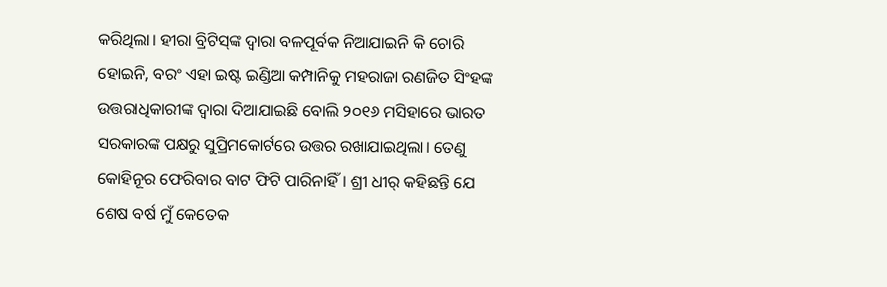କରିଥିଲା। ହୀରା ବ୍ରିଟିସ୍‌ଙ୍କ ଦ୍ବାରା ବଳପୂର୍ବକ ନିଆଯାଇନି କି ଚୋରି ହୋଇନି, ବରଂ ଏହା ଇଷ୍ଟ ଇଣ୍ଡିଆ କମ୍ପାନିକୁ ମହରାଜା ରଣଜିତ ସିଂହଙ୍କ ଉତ୍ତରାଧିକାରୀଙ୍କ ଦ୍ବାରା ଦିଆଯାଇଛି ବୋଲି ୨୦୧୬ ମସିହାରେ ଭାରତ ସରକାରଙ୍କ ପକ୍ଷରୁ ସୁପ୍ରିମକୋର୍ଟରେ ଉତ୍ତର ରଖାଯାଇଥିଲା। ତେଣୁ କୋହିନୂର ଫେରିବାର ବାଟ ଫିଟି ପାରିନାହିଁ। ଶ୍ରୀ ଧୀର୍‌ କହିଛନ୍ତି ଯେ ଶେଷ ବର୍ଷ ମୁଁ କେତେକ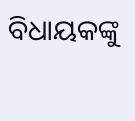ବିଧାୟକଙ୍କୁ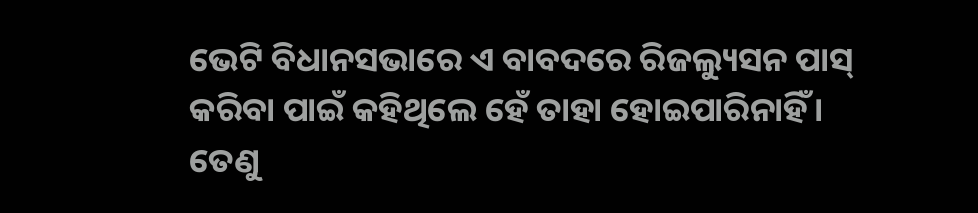ଭେଟି ବିଧାନସଭାରେ ଏ ବାବଦରେ ରିଜଲ୍ୟୁସନ ପାସ୍‌ କରିବା ପାଇଁ କହିଥିଲେ ହେଁ ତାହା ହୋଇପାରିନାହିଁ। ତେଣୁ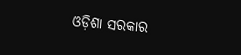ଓଡ଼ିଶା ସରକାର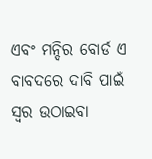ଏବଂ ମନ୍ଦିର ବୋର୍ଡ ଏ ବାବଦରେ ଦାବି ପାଇଁ ସ୍ବର ଉଠାଇବା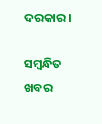ଦରକାର।

ସମ୍ବନ୍ଧିତ ଖବର